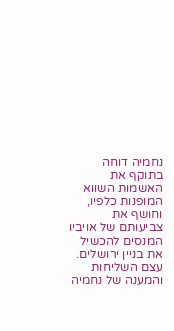נחמיה דוחה בתוקף את האשמות השווא המופנות כלפיו, וחושף את צביעותם של אויביו המנסים להכשיל את בניין ירושלים. עצם השליחות והמענה של נחמיה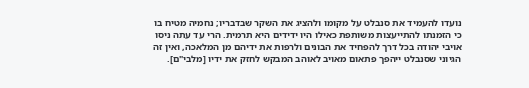נועדו להעמיד את סנבלט על מקומו ולהציג את השקר שבדבריו; נחמיה מטיח בו כי הזמנתו להתייעצות משותפת כאילו היו ידידים היא תרמית. הרי עד עתה ניסו אויבי יהודה בכל דרך להפחיד את הבונים ולרפות את ידיהם מן המלאכה, ואין זה הגיוני שסנבלט ייהפך פתאום מאויב לאוהב המבקש לחזק את ידיו [מלבי"ם].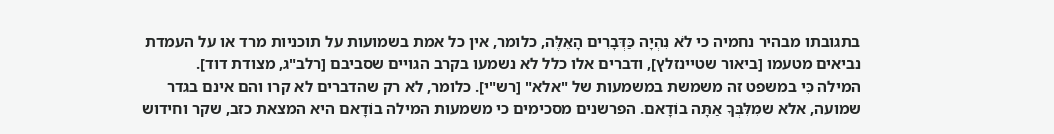בתגובתו מבהיר נחמיה כי לֹא נִהְיָה כַּדְּבָרִים הָאֵלֶּה, כלומר, אין כל אמת בשמועות על תוכניות מרד או על העמדת נביאים מטעמו [ביאור שטיינזלץ], ודברים אלו כלל לא נשמעו בקרב הגויים שסביבם [רלב"ג, מצודת דוד].
המילה כִּי במשפט זה משמשת במשמעות של "אלא" [רש"י]. כלומר, לא רק שהדברים לא קרו והם אינם בגדר שמועה, אלא שמִלִּבְּךָ אַתָּה בוֹדָאם. הפרשנים מסכימים כי משמעות המילה בוֹדָאם היא המצאת כזב, שקר וחידוש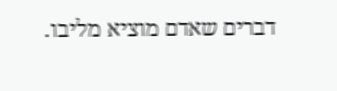דברים שאדם מוציא מליבו.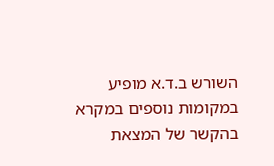השורש ב.ד.א מופיע במקומות נוספים במקרא בהקשר של המצאת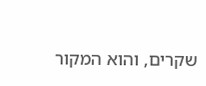שקרים, והוא המקור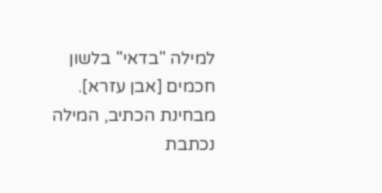למילה "בדאי" בלשון חכמים [אבן עזרא]. מבחינת הכתיב, המילה נכתבת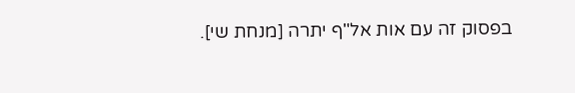בפסוק זה עם אות אל"ף יתרה [מנחת שי].